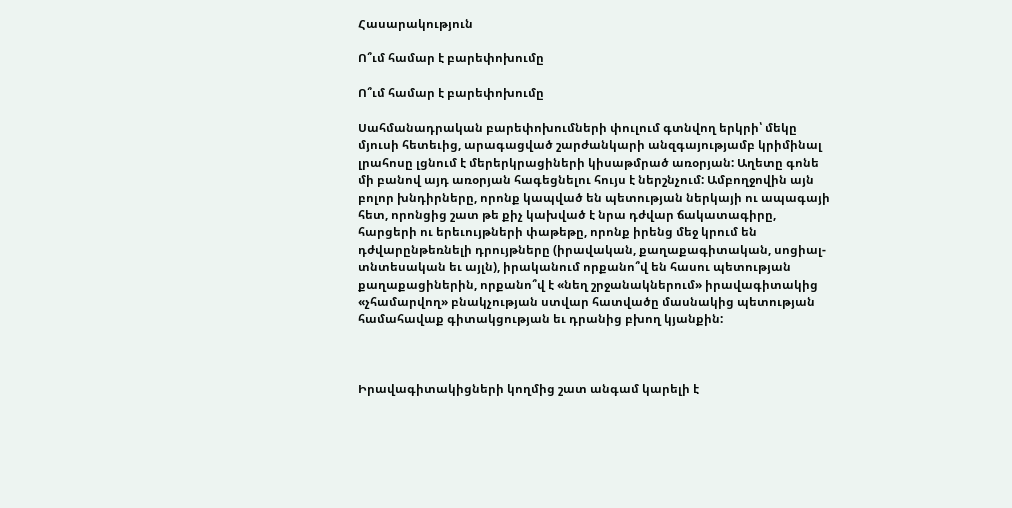Հասարակություն

Ո՞ւմ համար է բարեփոխումը

Ո՞ւմ համար է բարեփոխումը

Սահմանադրական բարեփոխումների փուլում գտնվող երկրի՝ մեկը մյուսի հետեւից, արագացված շարժանկարի անզգայությամբ կրիմինալ լրահոսը լցնում է մերերկրացիների կիսաթմրած առօրյան: Աղետը գոնե մի բանով այդ առօրյան հագեցնելու հույս է ներշնչում: Ամբողջովին այն բոլոր խնդիրները, որոնք կապված են պետության ներկայի ու ապագայի հետ, որոնցից շատ թե քիչ կախված է նրա դժվար ճակատագիրը, հարցերի ու երեւույթների փաթեթը, որոնք իրենց մեջ կրում են դժվարընթեռնելի դրույթները (իրավական, քաղաքագիտական, սոցիալ-տնտեսական եւ այլն), իրականում որքանո՞վ են հասու պետության քաղաքացիներին, որքանո՞վ է «նեղ շրջանակներում» իրավագիտակից «չհամարվող» բնակչության ստվար հատվածը մասնակից պետության համահավաք գիտակցության եւ դրանից բխող կյանքին:



Իրավագիտակիցների կողմից շատ անգամ կարելի է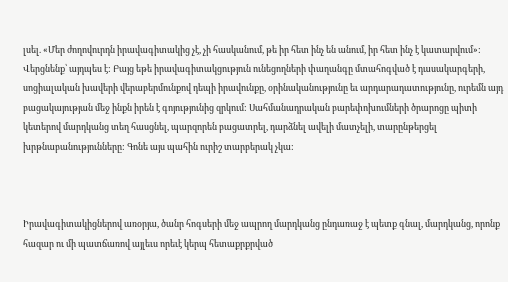լսել. «Մեր ժողովուրդն իրավագիտակից չէ, չի հասկանում, թե իր հետ ինչ են անում, իր հետ ինչ է կատարվում»: Վերցնենք՝ այդպես է: Բայց եթե իրավագիտակցություն ունեցողների փաղանգը մտահոգված է դասակարգերի, սոցիալական խավերի վերաբերմունքով դեպի իրավունքը, օրինականությունը եւ արդարադատությունը, ուրեմն այդ բացակայության մեջ ինքն իրեն է գոյությունից զրկում: Սահմանադրական բարեփոխումների ծրարոցը պիտի կետերով մարդկանց տեղ հասցնել, պարզորեն բացատրել, դարձնել ավելի մատչելի, տարընթերցել խրթնաբանությունները: Գոնե այս պահին ուրիշ տարբերակ չկա:



Իրավագիտակիցներով առօրյա, ծանր հոգսերի մեջ ապրող մարդկանց ընդառաջ է պետք գնալ, մարդկանց, որոնք հազար ու մի պատճառով այլեւս որեւէ կերպ հետաքրքրված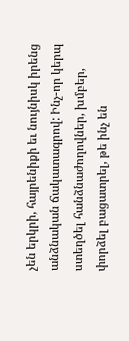չեն երկրի, հայրենիքի եւ նույնիսկ իրենց անձնական ճակատագրով: Ինչ-որ կերպ ստեղծել հանձնաժողովներ, խմբեր, փորձել բացատրել, թե ինչ են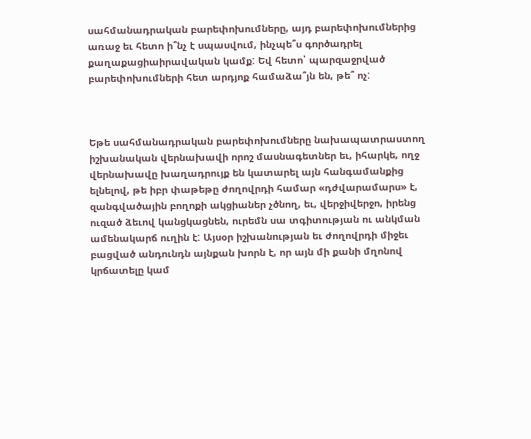սահմանադրական բարեփոխումները, այդ բարեփոխումներից առաջ եւ հետո ի՞նչ է սպասվում, ինչպե՞ս գործադրել քաղաքացիաիրավական կամք: Եվ հետո՝ պարզաջրված բարեփոխումների հետ արդյոք համաձա՞յն են, թե՞ ոչ:



Եթե սահմանադրական բարեփոխումները նախապատրաստող իշխանական վերնախավի որոշ մասնագետներ եւ, իհարկե, ողջ վերնախավը խաղադրույք են կատարել այն հանգամանքից ելնելով, թե իբր փաթեթը ժողովրդի համար «դժվարամարս» է, զանգվածային բողոքի ակցիաներ չծնող, եւ, վերջիվերջո, իրենց ուզած ձեւով կանցկացնեն, ուրեմն սա տգիտության ու անկման ամենակարճ ուղին է: Այսօր իշխանության եւ ժողովրդի միջեւ բացված անդունդն այնքան խորն է, որ այն մի քանի մղոնով կրճատելը կամ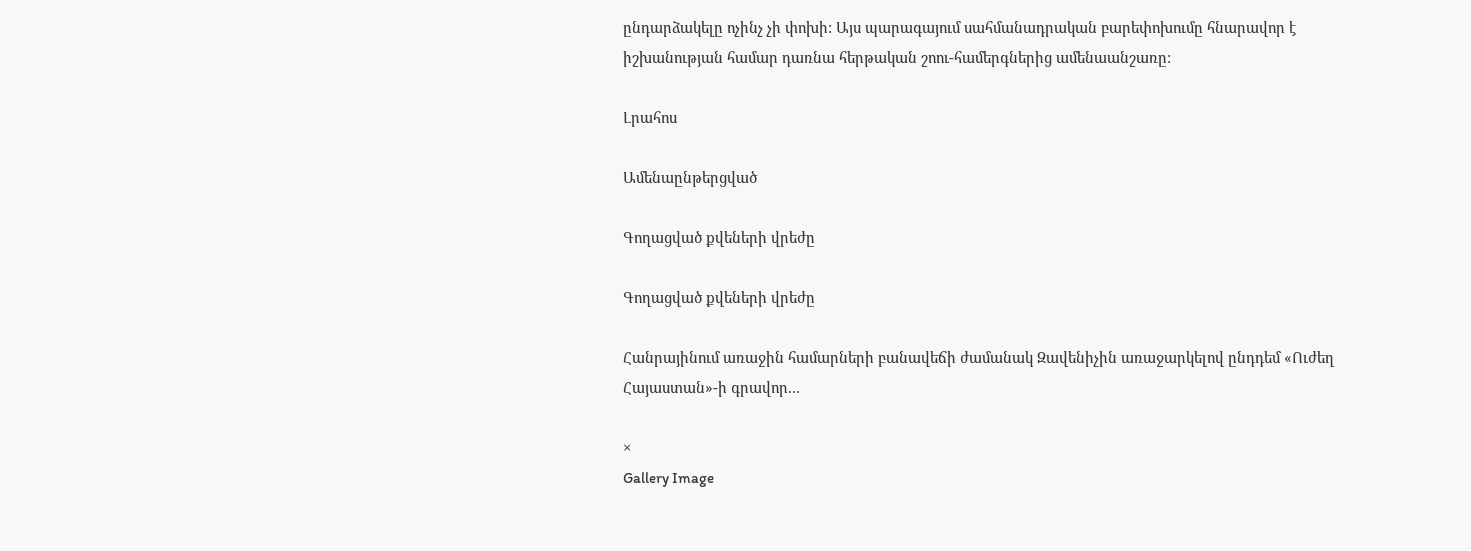ընդարձակելը ոչինչ չի փոխի: Այս պարագայում սահմանադրական բարեփոխումը հնարավոր է իշխանության համար դառնա հերթական շոու-համերգներից ամենաանշառը:

Լրահոս

Ամենաընթերցված

Գողացված քվեների վրեժը

Գողացված քվեների վրեժը

Հանրայինում առաջին համարների բանավեճի ժամանակ Զավենիչին առաջարկելով ընդդեմ «Ուժեղ Հայաստան»-ի գրավոր...

×
Gallery Image